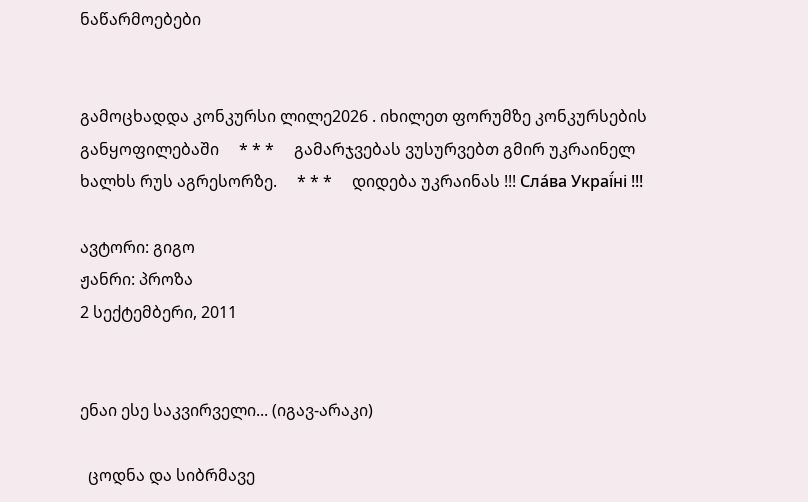ნაწარმოებები


გამოცხადდა კონკურსი ლილე2026 . იხილეთ ფორუმზე კონკურსების განყოფილებაში     * * *     გამარჯვებას ვუსურვებთ გმირ უკრაინელ ხალხს რუს აგრესორზე.     * * *     დიდება უკრაინას !!! Сла́ва Украї́ні !!!

ავტორი: გიგო
ჟანრი: პროზა
2 სექტემბერი, 2011


ენაი ესე საკვირველი... (იგავ-არაკი)

  ცოდნა და სიბრმავე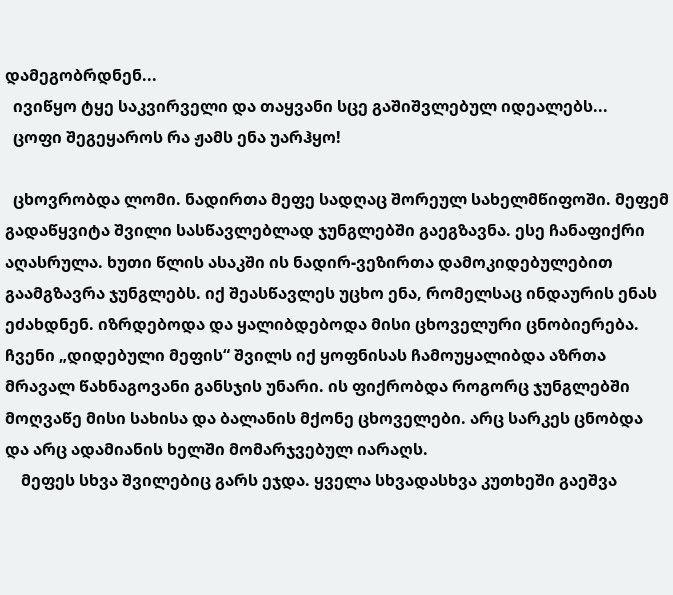დამეგობრდნენ...
  ივიწყო ტყე საკვირველი და თაყვანი სცე გაშიშვლებულ იდეალებს...
  ცოფი შეგეყაროს რა ჟამს ენა უარჰყო!

  ცხოვრობდა ლომი. ნადირთა მეფე სადღაც შორეულ სახელმწიფოში. მეფემ გადაწყვიტა შვილი სასწავლებლად ჯუნგლებში გაეგზავნა. ესე ჩანაფიქრი აღასრულა. ხუთი წლის ასაკში ის ნადირ-ვეზირთა დამოკიდებულებით გაამგზავრა ჯუნგლებს. იქ შეასწავლეს უცხო ენა, რომელსაც ინდაურის ენას ეძახდნენ. იზრდებოდა და ყალიბდებოდა მისი ცხოველური ცნობიერება. ჩვენი „დიდებული მეფის“ შვილს იქ ყოფნისას ჩამოუყალიბდა აზრთა მრავალ წახნაგოვანი განსჯის უნარი. ის ფიქრობდა როგორც ჯუნგლებში მოღვაწე მისი სახისა და ბალანის მქონე ცხოველები. არც სარკეს ცნობდა და არც ადამიანის ხელში მომარჯვებულ იარაღს.
    მეფეს სხვა შვილებიც გარს ეჯდა. ყველა სხვადასხვა კუთხეში გაეშვა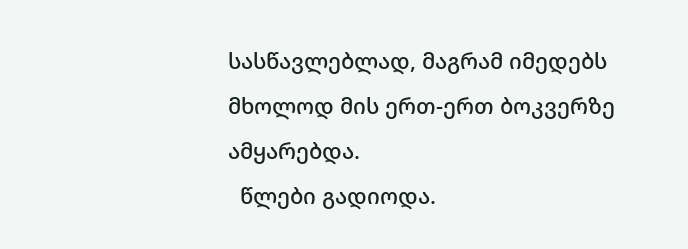სასწავლებლად, მაგრამ იმედებს მხოლოდ მის ერთ-ერთ ბოკვერზე ამყარებდა.
  წლები გადიოდა.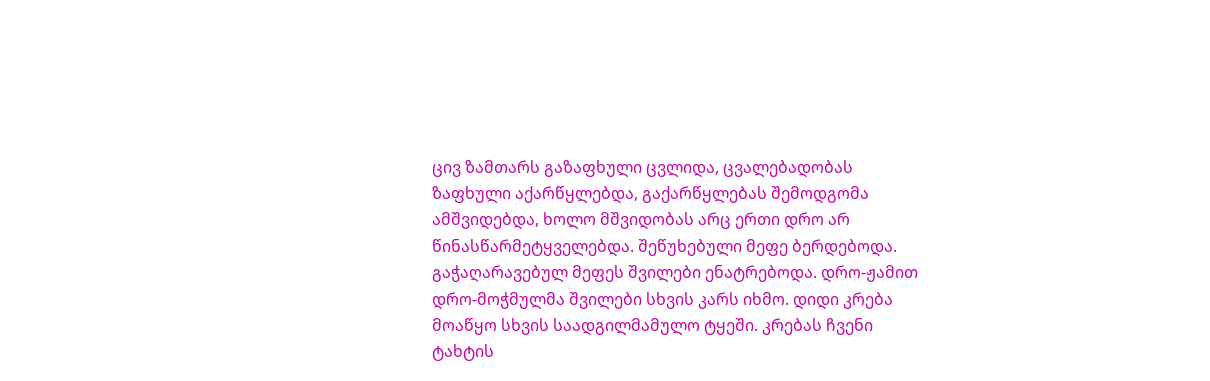ცივ ზამთარს გაზაფხული ცვლიდა, ცვალებადობას ზაფხული აქარწყლებდა, გაქარწყლებას შემოდგომა ამშვიდებდა, ხოლო მშვიდობას არც ერთი დრო არ წინასწარმეტყველებდა. შეწუხებული მეფე ბერდებოდა. გაჭაღარავებულ მეფეს შვილები ენატრებოდა. დრო-ჟამით დრო-მოჭმულმა შვილები სხვის კარს იხმო. დიდი კრება მოაწყო სხვის საადგილმამულო ტყეში. კრებას ჩვენი ტახტის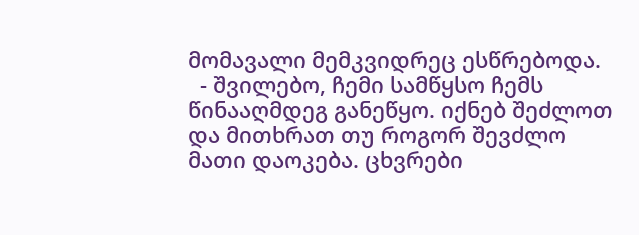მომავალი მემკვიდრეც ესწრებოდა.
  - შვილებო, ჩემი სამწყსო ჩემს წინააღმდეგ განეწყო. იქნებ შეძლოთ და მითხრათ თუ როგორ შევძლო მათი დაოკება. ცხვრები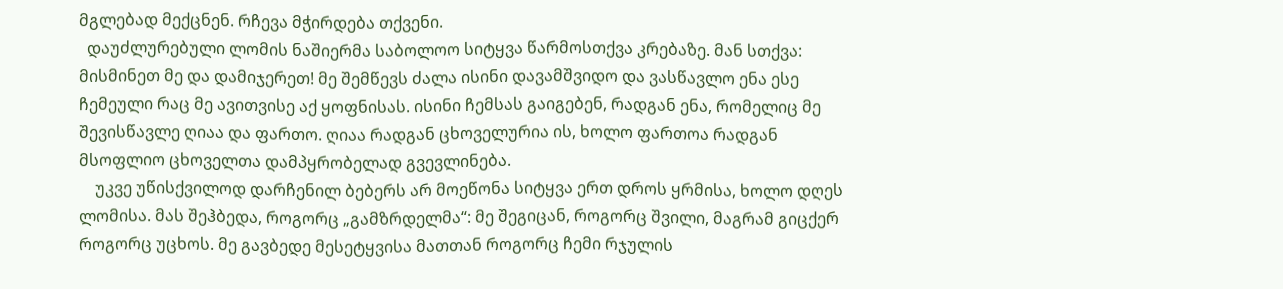მგლებად მექცნენ. რჩევა მჭირდება თქვენი.
  დაუძლურებული ლომის ნაშიერმა საბოლოო სიტყვა წარმოსთქვა კრებაზე. მან სთქვა: მისმინეთ მე და დამიჯერეთ! მე შემწევს ძალა ისინი დავამშვიდო და ვასწავლო ენა ესე ჩემეული რაც მე ავითვისე აქ ყოფნისას. ისინი ჩემსას გაიგებენ, რადგან ენა, რომელიც მე შევისწავლე ღიაა და ფართო. ღიაა რადგან ცხოველურია ის, ხოლო ფართოა რადგან მსოფლიო ცხოველთა დამპყრობელად გვევლინება.
    უკვე უწისქვილოდ დარჩენილ ბებერს არ მოეწონა სიტყვა ერთ დროს ყრმისა, ხოლო დღეს ლომისა. მას შეჰბედა, როგორც „გამზრდელმა“: მე შეგიცან, როგორც შვილი, მაგრამ გიცქერ როგორც უცხოს. მე გავბედე მესეტყვისა მათთან როგორც ჩემი რჯულის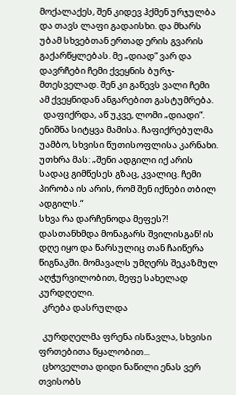მოქალაქეს, შენ კიდევ ჰქმენ ურჯულბა და თავს ლაფი გადაისხი. და მხარს უბამ სხვებთან ერთად ერის გვარის გაქარწყლებას. მე „დიად“ ვარ და დავრჩები ჩემი ქვეყნის ბურჯ-მთესველად. შენ კი გაწევს ვალი ჩემი ამ ქვეყნიდან ანგარებით გასტუმრება.
  დაფიქრდა, აწ უკვე, ლომი „დიადი“. ენიშნა სიტყვა მამისა. ჩაფიქრებულმა უამბო, სხვისი წუთისოფლისა კარნახი. უთხრა მას: „შენი ადგილი იქ არის სადაც გიმწესეს გზაც, კვალიც. ჩემი პირობა ის არის, რომ შენ იქნები თბილ ადგილს.“
სხვა რა დარჩენოდა მეფეს?! დასთანხმდა მონაგარს შვილისგან! ის დღე იყო და წარსულიც თან ჩაიწერა წიგნაკში. მომავალს უმღერს შეკაზმულ აღჭურვილობით, მეფე სახელად კურდღელი.
  კრება დასრულდა

  კურდღელმა ფრენა ისწავლა, სხვისი ფრთებითა წყალობით...
  ცხოველთა დიდი ნაწილი ენას ვერ თვისობს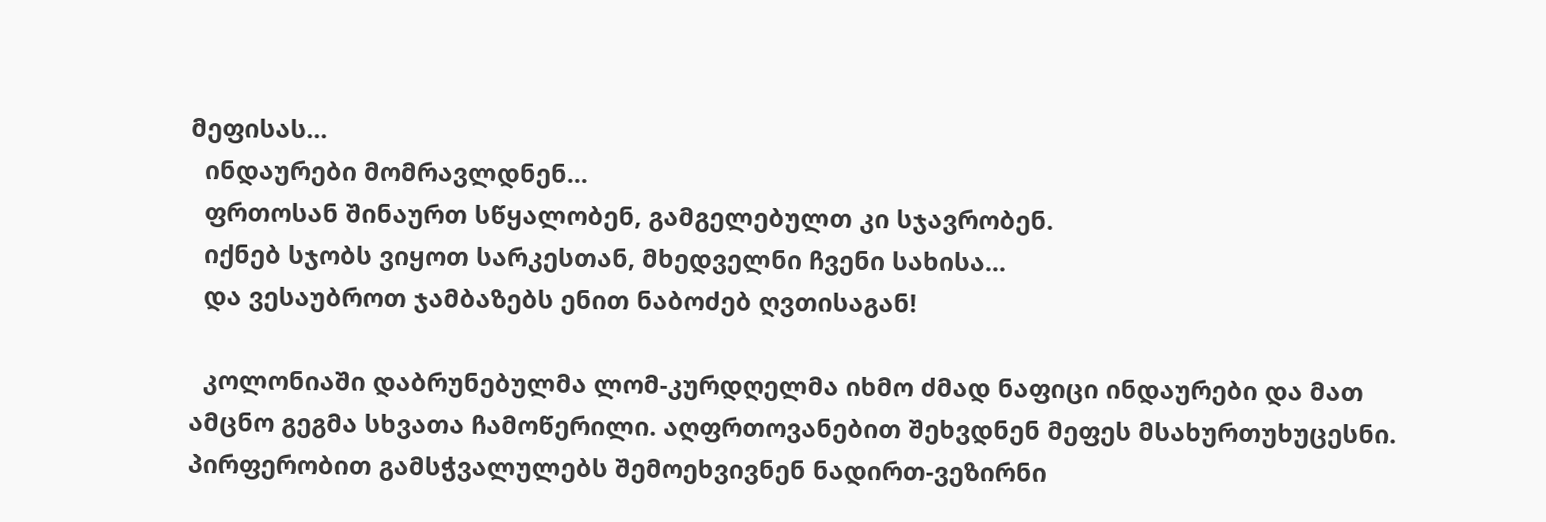მეფისას...
  ინდაურები მომრავლდნენ...
  ფრთოსან შინაურთ სწყალობენ, გამგელებულთ კი სჯავრობენ.
  იქნებ სჯობს ვიყოთ სარკესთან, მხედველნი ჩვენი სახისა...
  და ვესაუბროთ ჯამბაზებს ენით ნაბოძებ ღვთისაგან!

  კოლონიაში დაბრუნებულმა ლომ-კურდღელმა იხმო ძმად ნაფიცი ინდაურები და მათ ამცნო გეგმა სხვათა ჩამოწერილი. აღფრთოვანებით შეხვდნენ მეფეს მსახურთუხუცესნი. პირფერობით გამსჭვალულებს შემოეხვივნენ ნადირთ-ვეზირნი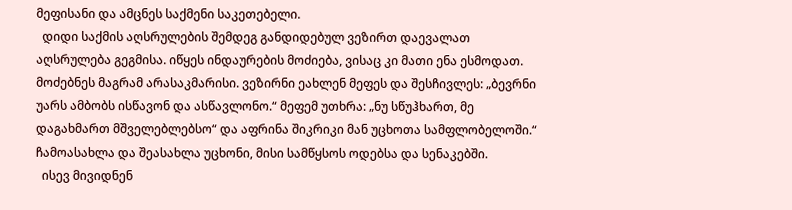მეფისანი და ამცნეს საქმენი საკეთებელი.
  დიდი საქმის აღსრულების შემდეგ განდიდებულ ვეზირთ დაევალათ აღსრულება გეგმისა. იწყეს ინდაურების მოძიება, ვისაც კი მათი ენა ესმოდათ. მოძებნეს მაგრამ არასაკმარისი. ვეზირნი ეახლენ მეფეს და შესჩივლეს: „ბევრნი უარს ამბობს ისწავონ და ასწავლონო.“ მეფემ უთხრა: „ნუ სწუჰხართ, მე დაგახმართ მშველებლებსო“ და აფრინა შიკრიკი მან უცხოთა სამფლობელოში.“ ჩამოასახლა და შეასახლა უცხონი, მისი სამწყსოს ოდებსა და სენაკებში.
  ისევ მივიდნენ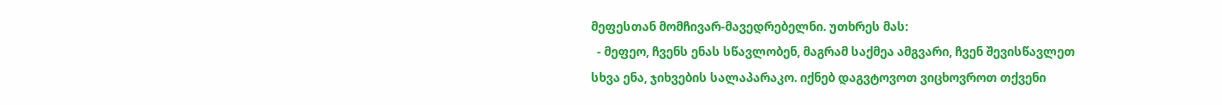მეფესთან მომჩივარ-მავედრებელნი. უთხრეს მას:
  - მეფეო, ჩვენს ენას სწავლობენ, მაგრამ საქმეა ამგვარი, ჩვენ შევისწავლეთ სხვა ენა, ჯიხვების სალაპარაკო. იქნებ დაგვტოვოთ ვიცხოვროთ თქვენი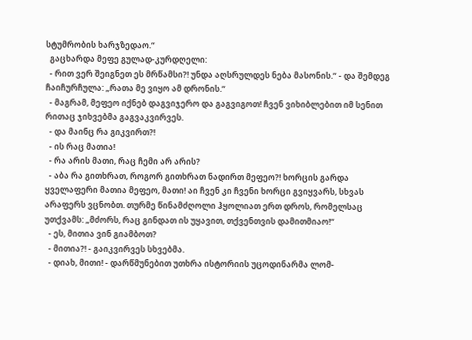სტუმრობის ხარჯზედაო.“
  გაცხარდა მეფე გულად-კურდღელი:
  - რით ვერ შეიგნეთ ეს მრწამსი?! უნდა აღსრულდეს ნება მასონის.“ - და შემდეგ ჩაიჩურჩულა: „რათა მე ვიყო ამ დრონის.“
  - მაგრამ, მეფეო იქნებ დაგვიჯერო და გაგვიგოთ! ჩვენ ვიხიბლებით იმ სენით რითაც ჯიხვებმა გაგვაკვირვეს.
  - და მაინც რა გიკვირთ?!
  - ის რაც მათია!
  - რა არის მათი, რაც ჩემი არ არის?
  - აბა რა გითხრათ, როგორ გითხრათ ნადირთ მეფეო?! ხორცის გარდა ყველაფერი მათია მეფეო, მათი! აი ჩვენ კი ჩვენი ხორცი გვიყვარს, სხვას არაფერს ვცნობთ. თურმე წინამძღოლი ჰყოლიათ ერთ დროს, რომელსაც უთქვამს: „მძორს, რაც გინდათ ის უყავით, თქვენთვის დამითმიაო!“
  - ეს, მითია ვინ გიამბოთ?
  - მითია?! - გაიკვირვეს სხვებმა.
  - დიახ, მითი! - დარწმუნებით უთხრა ისტორიის უცოდინარმა ლომ-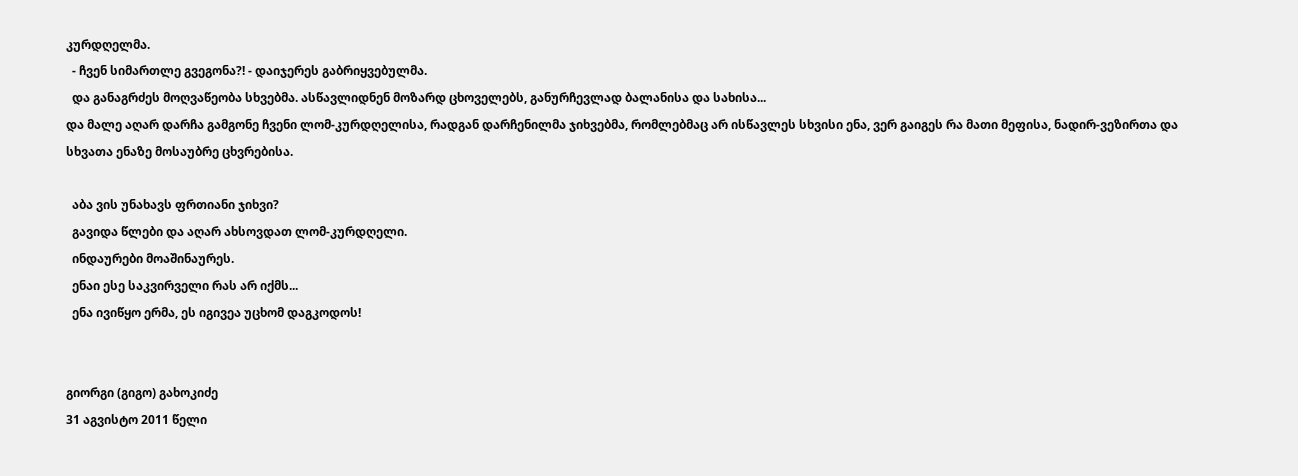კურდღელმა.
  - ჩვენ სიმართლე გვეგონა?! - დაიჯერეს გაბრიყვებულმა.
  და განაგრძეს მოღვაწეობა სხვებმა. ასწავლიდნენ მოზარდ ცხოველებს, განურჩევლად ბალანისა და სახისა...
და მალე აღარ დარჩა გამგონე ჩვენი ლომ-კურდღელისა, რადგან დარჩენილმა ჯიხვებმა, რომლებმაც არ ისწავლეს სხვისი ენა, ვერ გაიგეს რა მათი მეფისა, ნადირ-ვეზირთა და სხვათა ენაზე მოსაუბრე ცხვრებისა.

  აბა ვის უნახავს ფრთიანი ჯიხვი?
  გავიდა წლები და აღარ ახსოვდათ ლომ-კურდღელი.
  ინდაურები მოაშინაურეს.
  ენაი ესე საკვირველი რას არ იქმს...
  ენა ივიწყო ერმა, ეს იგივეა უცხომ დაგკოდოს!


გიორგი (გიგო) გახოკიძე
31 აგვისტო 2011 წელი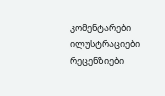კომენტარები ილუსტრაციები რეცენზიები